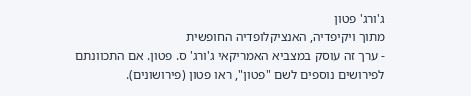ג'ורג' פטון
מתוך ויקיפדיה, האנציקלופדיה החופשית
- ערך זה עוסק במצביא האמריקאי ג'ורג' ס. פטון. אם התכוונתם לפירושים נוספים לשם "פטון", ראו פטון (פירושונים).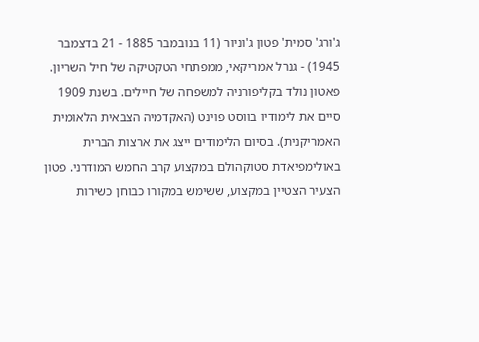ג'ורג' סמית' פטון ג'וניור (11 בנובמבר 1885 - 21 בדצמבר 1945) - גנרל אמריקאי, ממפתחי הטקטיקה של חיל השריון.
פאטון נולד בקליפורניה למשפחה של חיילים. בשנת 1909 סיים את לימודיו בווסט פוינט (האקדמיה הצבאית הלאומית האמריקנית). בסיום הלימודים ייצג את ארצות הברית באולימפיאדת סטוקהולם במקצוע קרב החמש המודרני. פטון הצעיר הצטיין במקצוע, ששימש במקורו כבוחן כשירות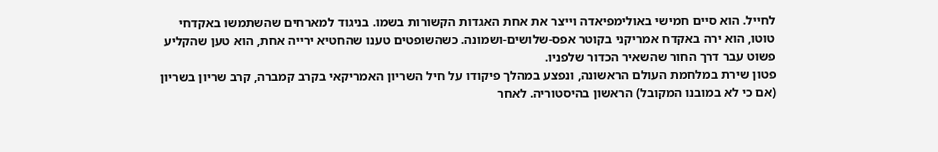לחייל. הוא סיים חמישי באולימפיאדה וייצר את אחת האגדות הקשורות בשמו. בניגוד למארחים שהשתמשו באקדחי טוטו, הוא ירה באקדח אמריקני בקוטר אפס-שלושים-ושמונה. כשהשופטים טענו שהחטיא ירייה אחת, הוא טען שהקליע פשוט עבר דרך החור שהשאיר הכדור שלפניו.
פטון שירת במלחמת העולם הראשונה, ונפצע במהלך פיקודו על חיל השריון האמריקאי בקרב קמברה, קרב שריון בשריון (אם כי לא במובנו המקובל) הראשון בהיסטוריה. לאחר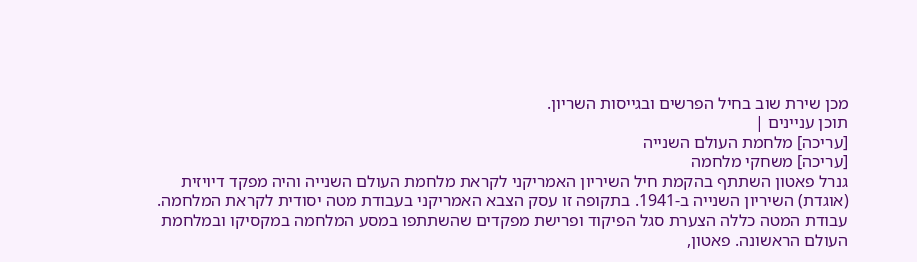מכן שירת שוב בחיל הפרשים ובגייסות השריון.
תוכן עניינים |
[עריכה] מלחמת העולם השנייה
[עריכה] משחקי מלחמה
גנרל פאטון השתתף בהקמת חיל השיריון האמריקני לקראת מלחמת העולם השנייה והיה מפקד דיויזית (אוגדת) השיריון השנייה ב-1941. בתקופה זו עסק הצבא האמריקני בעבודת מטה יסודית לקראת המלחמה. עבודת המטה כללה הצערת סגל הפיקוד ופרישת מפקדים שהשתתפו במסע המלחמה במקסיקו ובמלחמת העולם הראשונה. פאטון,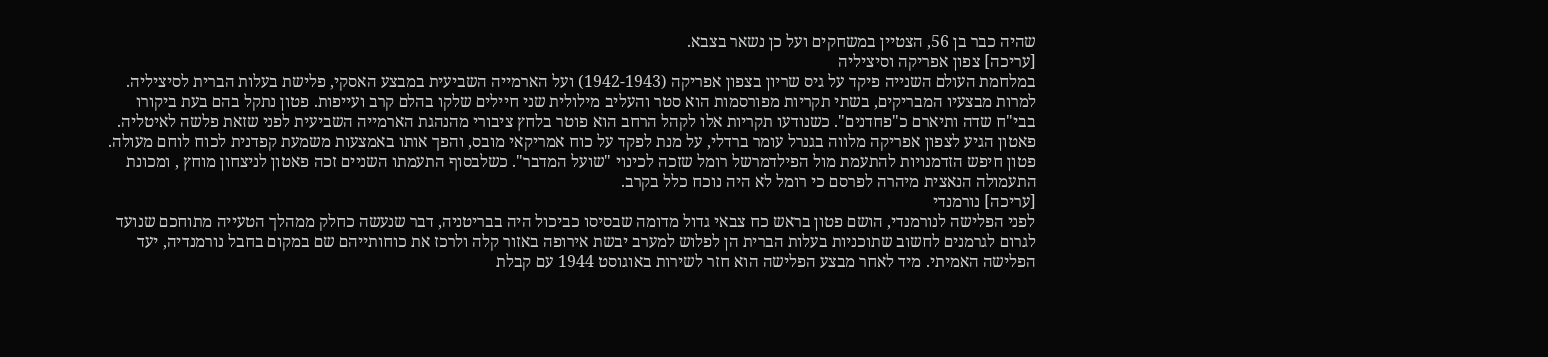שהיה כבר בן 56, הצטיין במשחקים ועל כן נשאר בצבא.
[עריכה] צפון אפריקה וסיציליה
במלחמת העולם השנייה פיקד על גיס שריון בצפון אפריקה (1942-1943) ועל הארמייה השביעית במבצע האסקי, פלישת בעלות הברית לסיציליה. למרות מבצעיו המבריקים, בשתי תקריות מפורסמות הוא סטר והעליב מילולית שני חיילים שלקו בהלם קרב ועייפות. פטון נתקל בהם בעת ביקורו בבי"ח שדה ותיארם כ"פחדנים". כשנודעו תקריות אלו לקהל הרחב הוא פוטר בלחץ ציבורי מהנהגת הארמייה השביעית לפני שזאת פלשה לאיטליה. פאטון הגיע לצפון אפריקה מלווה בגנרל עומר ברדלי, על מנת לפקד על כוח אמריקאי מובס, והפך אותו באמצעות משמעת קפדנית לכוח לוחם מעולה. פטון חיפש הזדמנויות להתעמת מול הפילדמרשל רומל שזכה לכינוי "שועל המדבר". כשלבסוף התעמתו השניים זכה פאטון לניצחון מוחץ , ומכונת התעמולה הנאצית מיהרה לפרסם כי רומל לא היה נוכח כלל בקרב.
[עריכה] נורמנדי
לפני הפלישה לנורמנדי, הושם פטון בראש כח צבאי גדול מדומה שבסיסו כביכול היה בבריטניה, דבר שנעשה כחלק ממהלך הטעייה מתוחכם שנועד לגרום לגרמנים לחשוב שתוכניות בעלות הברית הן לפלוש למערב יבשת אירופה באזור קלה ולרכז את כוחותייהם שם במקום בחבל נורמנדיה, יעד הפלישה האמיתי. מיד לאחר מבצע הפלישה הוא חזר לשירות באוגוסט 1944 עם קבלת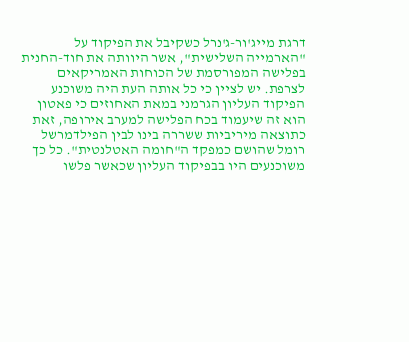דרגת מייג'ור-ג'נרל כשקיבל את הפיקוד על "הארמייה השלישית", אשר היוותה את חוד-החנית בפלישה המפורסמת של הכוחות האמריקאים לצרפת. יש לציין כי כל אותה העת היה משוכנע הפיקוד העליון הגרמני במאת האחוזים כי פאטון הוא זה שיעמוד בכח הפלישה למערב אירופה, זאת כתוצאה מיריביות ששררה בינו לבין הפילדמרשל רומל שהושם כמפקד ה"חומה האטלנטית". כל כך משוכנעים היו בבפיקוד העליון שכאשר פלשו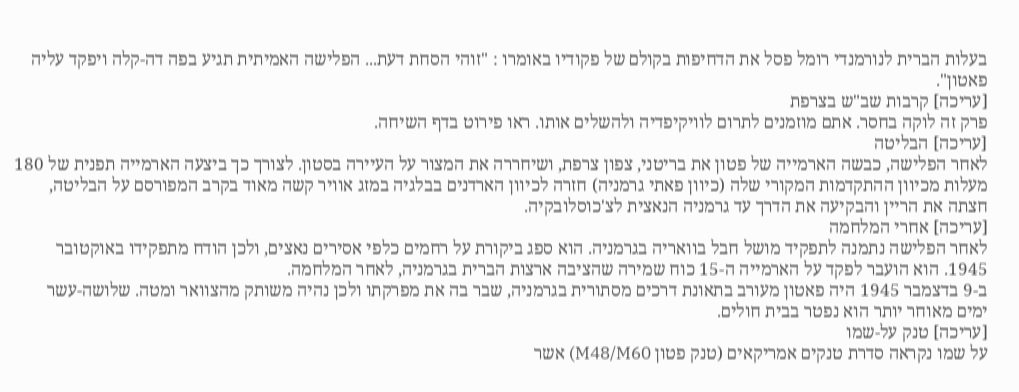בעלות הברית לנורמנדי רומל פסל את הדחיפות בקולם של פקודיו באומרו : "זוהי הסחת דעת... הפלישה האמיתית תגיע בפה דה-קלה ויפקד עליה פאטון".
[עריכה] קרבות שב"ש בצרפת
פרק זה לוקה בחסר. אתם מוזמנים לתרום לוויקיפדיה ולהשלים אותו. ראו פירוט בדף השיחה.
[עריכה] הבליטה
לאחר הפלישה, כבשה הארמייה של פטון את בריטני, צפון צרפת, ושיחררה את המצור על העיירה בסטון. לצורך כך ביצעה הארמייה תפנית של 180 מעלות מכיוון ההתקדמות המקורי שלה (כיוון פאתי גרמניה) חזרה לכיוון הארדנים בבלגיה במזג אוויר קשה מאוד בקרב המפורסם על הבליטה, חצתה את הריין והבקיעה את הדרך עד גרמניה הנאצית לצ'כוסלובקיה.
[עריכה] אחרי המלחמה
לאחר הפלישה נתמנה לתפקיד מושל חבל בוואריה בגרמניה. הוא ספג ביקורת על רחמים כלפי אסירים נאצים, ולכן הודח מתפקידו באוקטובר 1945. הוא הועבר לפקד על הארמייה ה-15 כוח שמירה שהציבה ארצות הברית בגרמניה, לאחר המלחמה.
ב-9 בדצמבר 1945 היה פאטון מעורב בתאונת דרכים מסתורית בגרמניה, שבר בה את מפרקתו ולכן נהיה משותק מהצוואר ומטה. שלושה-עשר ימים מאוחר יותר הוא נפטר בבית חולים.
[עריכה] טנק על-שמו
על שמו נקראה סדרת טנקים אמריקאים (טנק פטון M48/M60) אשר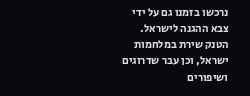נרכשו בזמנו גם על ידי צבא ההגנה לישראל.
הטנק שירת במלחמות ישראל, וכן עבר שדרוגים ושיפורים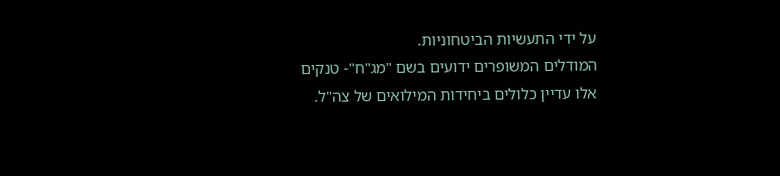על ידי התעשיות הביטחוניות.
המודלים המשופרים ידועים בשם "מג"ח"- טנקים אלו עדיין כלולים ביחידות המילואים של צה"ל.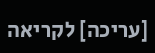[עריכה] לקריאה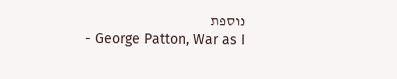נוספת
- George Patton, War as I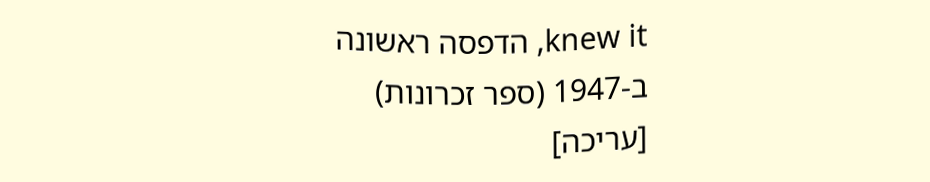knew it, הדפסה ראשונה ב-1947 (ספר זכרונות)
[עריכה]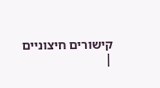קישורים חיצוניים
|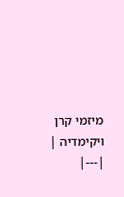מיזמי קרן ויקימדיה |
|---|